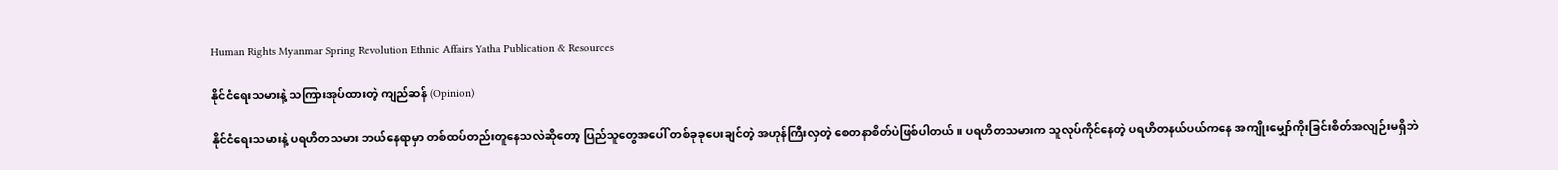Human Rights Myanmar Spring Revolution Ethnic Affairs Yatha Publication & Resources

နိုင်ငံရေးသမားနဲ့ သကြားအုပ်ထားတဲ့ ကျည်ဆန် (Opinion)

နိုင်ငံရေးသမားနဲ့ ပရဟိတသမား ဘယ်နေရာမှာ တစ်ထပ်တည်းတူနေသလဲဆိုတော့ ပြည်သူတွေအပေါ် တစ်ခုခုပေးချင်တဲ့ အဟုန်ကြီးလှတဲ့ စေတနာစိတ်ပဲဖြစ်ပါတယ်။ ပရဟိတသမားက သူလုပ်ကိုင်နေတဲ့ ပရဟိတနယ်ပယ်ကနေ အကျိုးမျှော်ကိုးခြင်းစိတ်အလျဉ်းမရှိဘဲ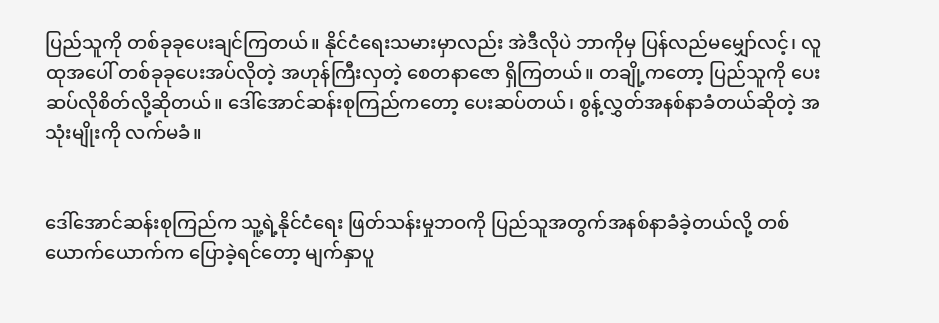ပြည်သူကို တစ်ခုခုပေးချင်ကြတယ်။ နိုင်ငံရေးသမားမှာလည်း အဲဒီလိုပဲ ဘာကိုမှ ပြန်လည်မမျှော်လင့်၊ လူထုအပေါ် တစ်ခုခုပေးအပ်လိုတဲ့ အဟုန်ကြီးလှတဲ့ စေတနာဇော ရှိကြတယ်။ တချို့ကတော့ ပြည်သူကို ပေးဆပ်လိုစိတ်လို့ဆိုတယ်။ ဒေါ်အောင်ဆန်းစုကြည်ကတော့ ပေးဆပ်တယ်၊ စွန့်လွှတ်အနစ်နာခံတယ်ဆိုတဲ့ အသုံးမျိုးကို လက်မခံ။


ဒေါ်အောင်ဆန်းစုကြည်က သူ့ရဲ့နိုင်ငံရေး ဖြတ်သန်းမှုဘဝကို ပြည်သူအတွက်အနစ်နာခံခဲ့တယ်လို့ တစ်ယောက်ယောက်က ပြောခဲ့ရင်တော့ မျက်နှာပူ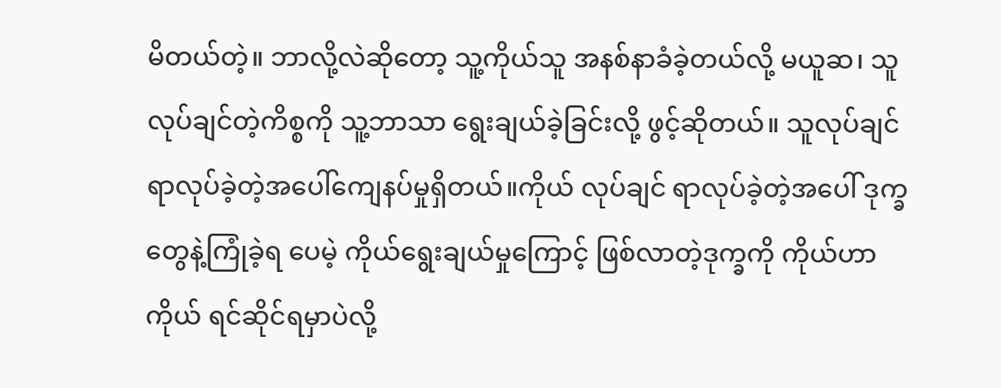မိတယ်တဲ့။ ဘာလို့လဲဆိုတော့ သူ့ကိုယ်သူ အနစ်နာခံခဲ့တယ်လို့ မယူဆ၊ သူလုပ်ချင်တဲ့ကိစ္စကို သူ့ဘာသာ ရွေးချယ်ခဲ့ခြင်းလို့ ဖွင့်ဆိုတယ်။ သူလုပ်ချင်ရာလုပ်ခဲ့တဲ့အပေါ်ကျေနပ်မှုရှိတယ်။ကိုယ် လုပ်ချင် ရာလုပ်ခဲ့တဲ့အပေါ် ဒုက္ခတွေနဲ့ကြုံခဲ့ရ ပေမဲ့ ကိုယ်ရွေးချယ်မှုကြောင့် ဖြစ်လာတဲ့ဒုက္ခကို ကိုယ်ဟာ ကိုယ် ရင်ဆိုင်ရမှာပဲလို့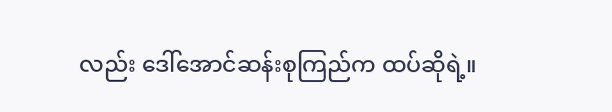လည်း ဒေါ်အောင်ဆန်းစုကြည်က ထပ်ဆိုရဲ့။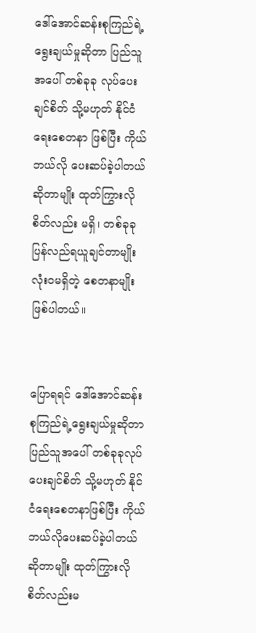ဒေါ်အောင်ဆန်းစုကြည်ရဲ့ရွေးချယ်မှုဆိုတာ ပြည်သူအပေါ် တစ်ခုခု လုပ်ပေးချင်စိတ် သို့မဟုတ် နိုင်ငံရေးစေတနာ ဖြစ်ပြီး ကိုယ်ဘယ်လို ပေးဆပ်ခဲ့ပါတယ်ဆိုတာမျိုး ထုတ်ကြွားလိုစိတ်လည်း မရှိ၊ တစ်ခုခု ပြန်လည်ရယူချင်တာမျိုး လုံးဝမရှိတဲ့ စေတနာမျိုး ဖြစ်ပါတယ်။


ပြောရရင် ဒေါ်အောင်ဆန်းစုကြည်ရဲ့ရွေးချယ်မှုဆိုတာ ပြည်သူအပေါ် တစ်ခုခုလုပ်ပေးချင်စိတ် သို့မဟုတ် နိုင်ငံရေးစေတနာဖြစ်ပြီး ကိုယ်ဘယ်လိုပေးဆပ်ခဲ့ပါတယ်ဆိုတာမျိုး ထုတ်ကြွားလိုစိတ်လည်းမ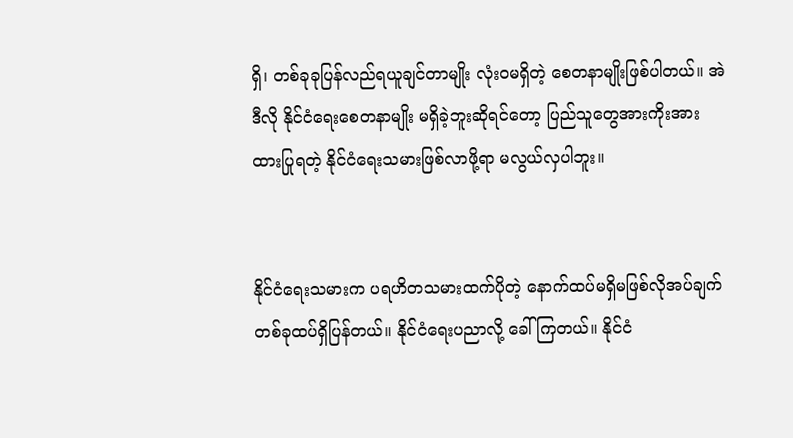ရှိ၊ တစ်ခုခုပြန်လည်ရယူချင်တာမျိုး လုံးဝမရှိတဲ့ စေတနာမျိုးဖြစ်ပါတယ်။ အဲဒီလို နိုင်ငံရေးစေတနာမျိုး မရှိခဲ့ဘူးဆိုရင်တော့ ပြည်သူတွေအားကိုးအားထားပြုရတဲ့ နိုင်ငံရေးသမားဖြစ်လာဖို့ရာ မလွယ်လှပါဘူး။


နိုင်ငံရေးသမားက ပရဟိတသမားထက်ပိုတဲ့ နောက်ထပ်မရှိမဖြစ်လိုအပ်ချက်တစ်ခုထပ်ရှိပြန်တယ်။ နိုင်ငံရေးပညာလို့ ခေါ်ကြတယ်။ နိုင်ငံ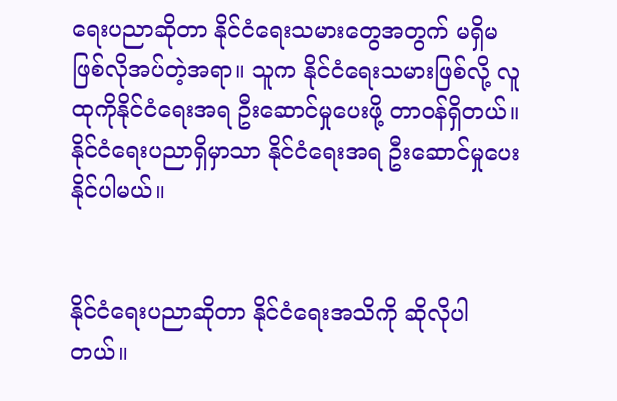ရေးပညာဆိုတာ နိုင်ငံရေးသမားတွေအတွက် မရှိမဖြစ်လိုအပ်တဲ့အရာ။ သူက နိုင်ငံရေးသမားဖြစ်လို့ လူထုကိုနိုင်ငံရေးအရ ဦးဆောင်မှုပေးဖို့ တာဝန်ရှိတယ်။ နိုင်ငံရေးပညာရှိမှာသာ နိုင်ငံရေးအရ ဦးဆောင်မှုပေးနိုင်ပါမယ်။


နိုင်ငံရေးပညာဆိုတာ နိုင်ငံရေးအသိကို ဆိုလိုပါတယ်။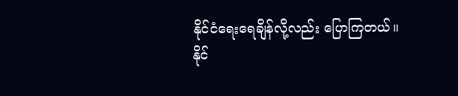နိုင်ငံရေးရေချိန်လို့လည်း ပြောကြတယ်။ နိုင်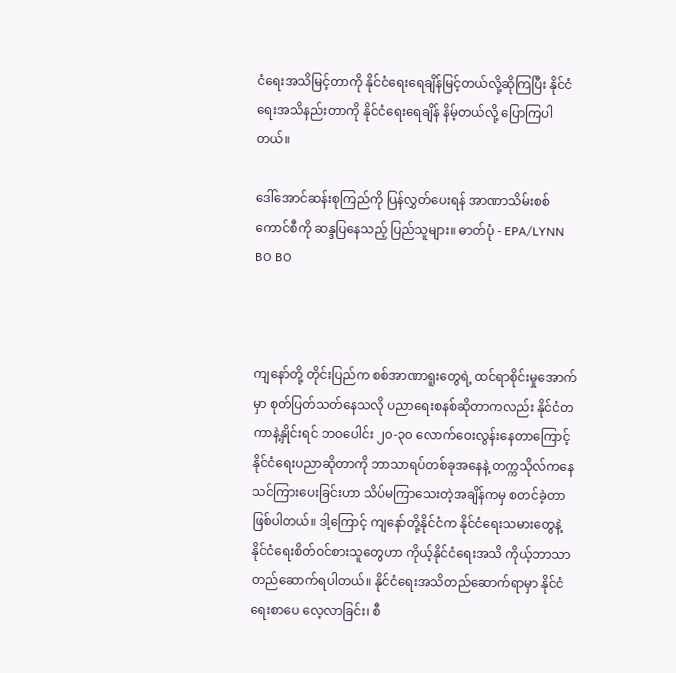ငံရေးအသိမြင့်တာကို နိုင်ငံရေးရေချိန်မြင့်တယ်လို့ဆိုကြပြီး နိုင်ငံရေးအသိနည်းတာကို နိုင်ငံရေးရေချိန် နိမ့်တယ်လို့ ပြောကြပါတယ်။

ဒေါ်အောင်ဆန်းစုကြည်ကို ပြန်လွှတ်ပေးရန် အာဏာသိမ်းစစ်ကောင်စီကို ဆန္ဒပြနေသည့် ပြည်သူများ။ ဓာတ်ပုံ - EPA/LYNN BO BO



ကျနော်တို့ တိုင်းပြည်က စစ်အာဏာရူးတွေရဲ့ ထင်ရာစိုင်းမှုအောက်မှာ စုတ်ပြတ်သတ်နေသလို ပညာရေးစနစ်ဆိုတာကလည်း နိုင်ငံတကာနဲ့နှိုင်းရင် ဘဝပေါင်း ၂၀-၃၀ လောက်ဝေးလွန်းနေတာကြောင့် နိုင်ငံရေးပညာဆိုတာကို ဘာသာရပ်တစ်ခုအနေနဲ့ တက္ကသိုလ်ကနေ သင်ကြားပေးခြင်းဟာ သိပ်မကြာသေးတဲ့အချိန်ကမှ စတင်ခဲ့တာဖြစ်ပါတယ်။ ဒါ့ကြောင့် ကျနော်တို့နိုင်ငံက နိုင်ငံရေးသမားတွေနဲ့ နိုင်ငံရေးစိတ်ဝင်စားသူတွေဟာ ကိုယ့်နိုင်ငံရေးအသိ ကိုယ့်ဘာသာတည်ဆောက်ရပါတယ်။ နိုင်ငံရေးအသိတည်ဆောက်ရာမှာ နိုင်ငံရေးစာပေ လေ့လာခြင်း၊ စီ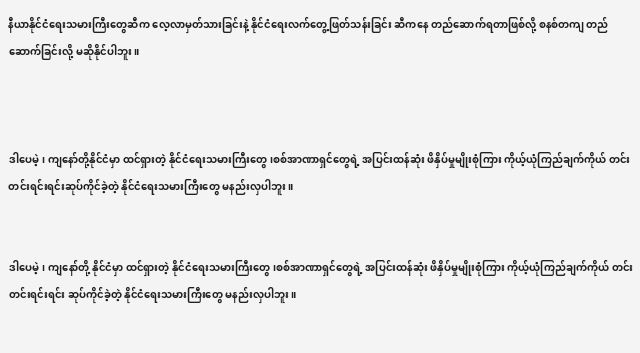နီယာနိုင်ငံရေးသမားကြီးတွေဆီက လေ့လာမှတ်သားခြင်းနဲ့ နိုင်ငံရေးလက်တွေ့ဖြတ်သန်းခြင်း ဆီကနေ တည်ဆောက်ရတာဖြစ်လို့ စနစ်တကျ တည်ဆောက်ခြင်းလို့ မဆိုနိုင်ပါဘူး။



ဒါပေမဲ့၊ ကျနော်တို့နိုင်ငံမှာ ထင်ရှားတဲ့ နိုင်ငံရေးသမားကြီးတွေ၊စစ်အာဏာရှင်တွေရဲ့ အပြင်းထန်ဆုံး ဖိနှိပ်မှုမျိုးစုံကြား ကိုယ့်ယုံကြည်ချက်ကိုယ် တင်းတင်းရင်းရင်းဆုပ်ကိုင်ခဲ့တဲ့ နိုင်ငံရေးသမားကြီးတွေ မနည်းလှပါဘူး။


ဒါပေမဲ့၊ ကျနော်တို့ နိုင်ငံမှာ ထင်ရှားတဲ့ နိုင်ငံရေးသမားကြီးတွေ၊စစ်အာဏာရှင်တွေရဲ့ အပြင်းထန်ဆုံး ဖိနှိပ်မှုမျိုးစုံကြား ကိုယ့်ယုံကြည်ချက်ကိုယ် တင်းတင်းရင်းရင်း ဆုပ်ကိုင်ခဲ့တဲ့ နိုင်ငံရေးသမားကြီးတွေ မနည်းလှပါဘူး။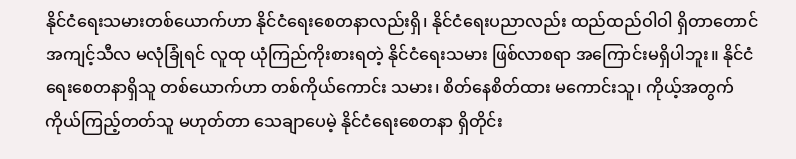နိုင်ငံရေးသမားတစ်ယောက်ဟာ နိုင်ငံရေးစေတနာလည်းရှိ၊ နိုင်ငံရေးပညာလည်း ထည်ထည်ဝါဝါ ရှိတာတောင် အကျင့်သီလ မလုံခြုံရင် လူထု ယုံကြည်ကိုးစားရတဲ့ နိုင်ငံရေးသမား ဖြစ်လာစရာ အကြောင်းမရှိပါဘူး။ နိုင်ငံရေးစေတနာရှိသူ တစ်ယောက်ဟာ တစ်ကိုယ်ကောင်း သမား၊ စိတ်နေစိတ်ထား မကောင်းသူ၊ ကိုယ့်အတွက် ကိုယ်ကြည့်တတ်သူ မဟုတ်တာ သေချာပေမဲ့ နိုင်ငံရေးစေတနာ ရှိတိုင်း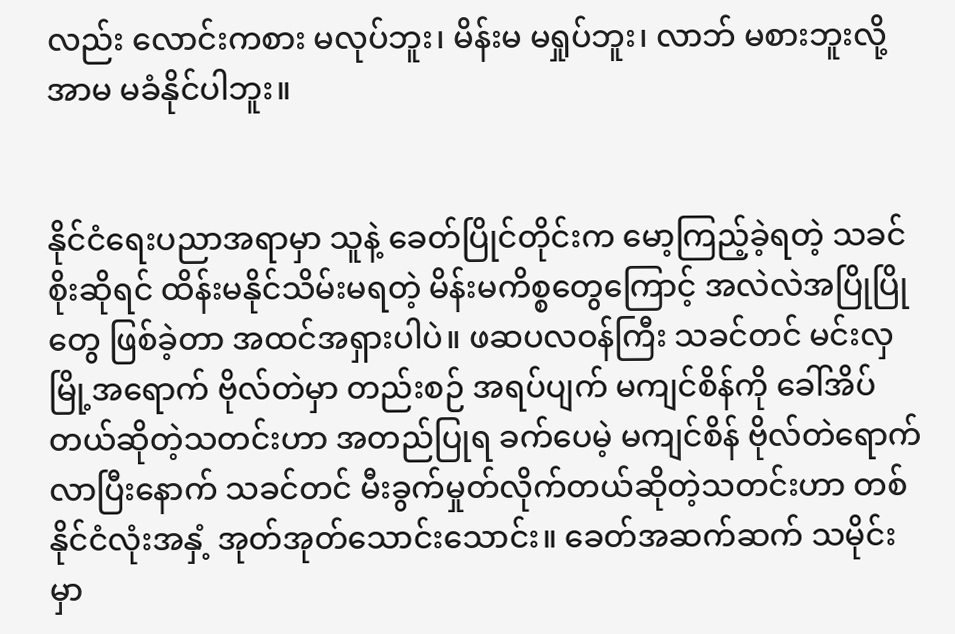လည်း လောင်းကစား မလုပ်ဘူး၊ မိန်းမ မရှုပ်ဘူး၊ လာဘ် မစားဘူးလို့ အာမ မခံနိုင်ပါဘူး။


နိုင်ငံရေးပညာအရာမှာ သူနဲ့ ခေတ်ပြိုင်တိုင်းက မော့ကြည့်ခဲ့ရတဲ့ သခင်စိုးဆိုရင် ထိန်းမနိုင်သိမ်းမရတဲ့ မိန်းမကိစ္စတွေကြောင့် အလဲလဲအပြိုပြိုတွေ ဖြစ်ခဲ့တာ အထင်အရှားပါပဲ။ ဖဆပလဝန်ကြီး သခင်တင် မင်းလှမြို့အရောက် ဗိုလ်တဲမှာ တည်းစဉ် အရပ်ပျက် မကျင်စိန်ကို ခေါ်အိပ်တယ်ဆိုတဲ့သတင်းဟာ အတည်ပြုရ ခက်ပေမဲ့ မကျင်စိန် ဗိုလ်တဲရောက်လာပြီးနောက် သခင်တင် မီးခွက်မှုတ်လိုက်တယ်ဆိုတဲ့သတင်းဟာ တစ်နိုင်ငံလုံးအနှံ့ အုတ်အုတ်သောင်းသောင်း။ ခေတ်အဆက်ဆက် သမိုင်းမှာ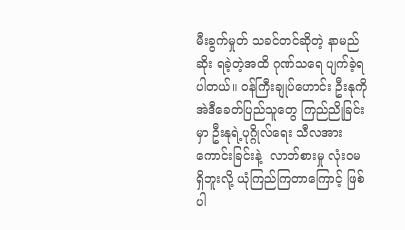မီးခွက်မှုတ် သခင်တင်ဆိုတဲ့ နာမည်ဆိုး ရခဲ့တဲ့အထိ ဂုဏ်သရေ ပျက်ခဲ့ရပါတယ်။ ဝန်ကြီးချုပ်ဟောင်း ဦးနုကို အဲဒီခေတ်ပြည်သူတွေ ကြည်ညိုခြင်းမှာ ဦးနုရဲ့ပုဂ္ဂိုလ်ရေး သီလအားကောင်းခြင်းနဲ့  လာဘ်စားမှု လုံးဝမရှိဘူးလို့ ယုံကြည်ကြတာကြောင့် ဖြစ်ပါ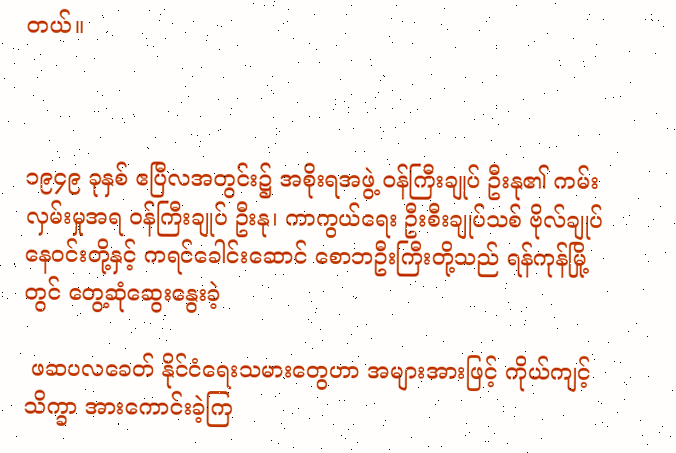တယ်။



၁၉၄၉ ခုနှစ် ဧပြီလအတွင်း၌ အစိုးရအဖွဲ့ ဝန်ကြီးချုပ် ဦးနု၏ ကမ်းလှမ်းမှုအရ ဝန်ကြီးချုပ် ဦးနု၊ ကာကွယ်ရေး ဦးစီးချုပ်သစ် ဗိုလ်ချုပ်နေဝင်းတို့နှင့် ကရင်ခေါင်းဆောင် စောဘဦးကြီးတို့သည် ရန်ကုန်မြို့ တွင် တွေ့ဆုံဆွေးနွေးခဲ့

 ဖဆပလခေတ် နိုင်ငံရေးသမားတွေဟာ အများအားဖြင့် ကိုယ်ကျင့်သိက္ခာ အားကောင်းခဲ့ကြ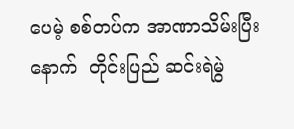ပေမဲ့ စစ်တပ်က အာဏာသိမ်းပြီးနောက်  တိုင်းပြည် ဆင်းရဲမွဲ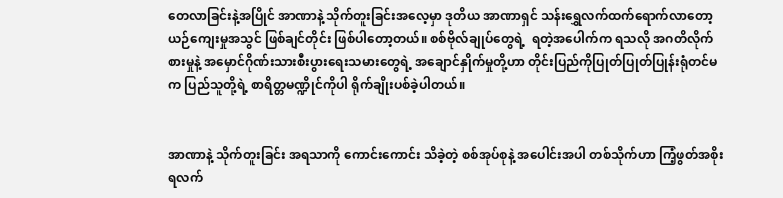တေလာခြင်းနဲ့အပြိုင် အာဏာနဲ့ သိုက်တူးခြင်းအလေ့မှာ ဒုတိယ အာဏာရှင် သန်းရွှေလက်ထက်ရောက်လာတော့ ယဉ်ကျေးမှုအသွင် ဖြစ်ချင်တိုင်း ဖြစ်ပါတော့တယ်။ စစ်ဗိုလ်ချုပ်တွေရဲ့  ရတဲ့အပေါက်က ရသလို အဂတိလိုက်စားမှုနဲ့ အမှောင်ဂိုဏ်းသားစီးပွားရေးသမားတွေရဲ့ အချောင်နှိုက်မှုတို့ဟာ တိုင်းပြည်ကိုပြုတ်ပြုတ်ပြုန်းရုံတင်မက ပြည်သူတို့ရဲ့ စာရိတ္တမဏ္ဍိုင်ကိုပါ ရိုက်ချိုးပစ်ခဲ့ပါတယ်။


အာဏာနဲ့ သိုက်တူးခြင်း အရသာကို ကောင်းကောင်း သိခဲ့တဲ့ စစ်အုပ်စုနဲ့ အပေါင်းအပါ တစ်သိုက်ဟာ ကြံ့ဖွတ်အစိုးရလက်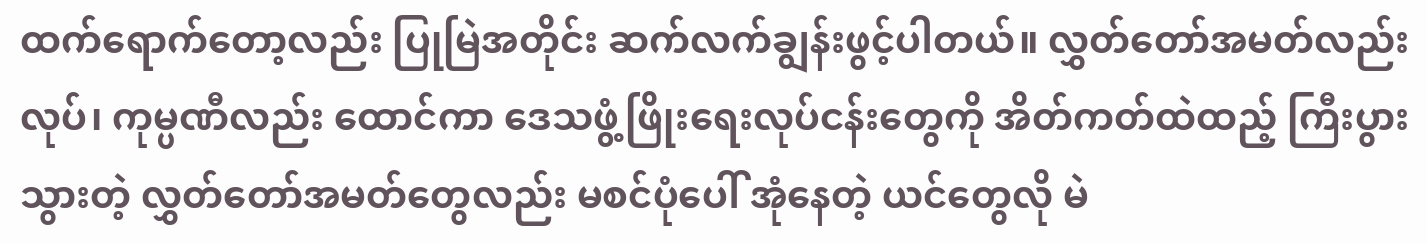ထက်ရောက်တော့လည်း ပြုမြဲအတိုင်း ဆက်လက်ချွန်းဖွင့်ပါတယ်။ လွှတ်တော်အမတ်လည်း လုပ်၊ ကုမ္ပဏီလည်း ထောင်ကာ ဒေသဖွံ့ဖြိုးရေးလုပ်ငန်းတွေကို အိတ်ကတ်ထဲထည့် ကြီးပွားသွားတဲ့ လွှတ်တော်အမတ်တွေလည်း မစင်ပုံပေါ် အုံနေတဲ့ ယင်တွေလို မဲ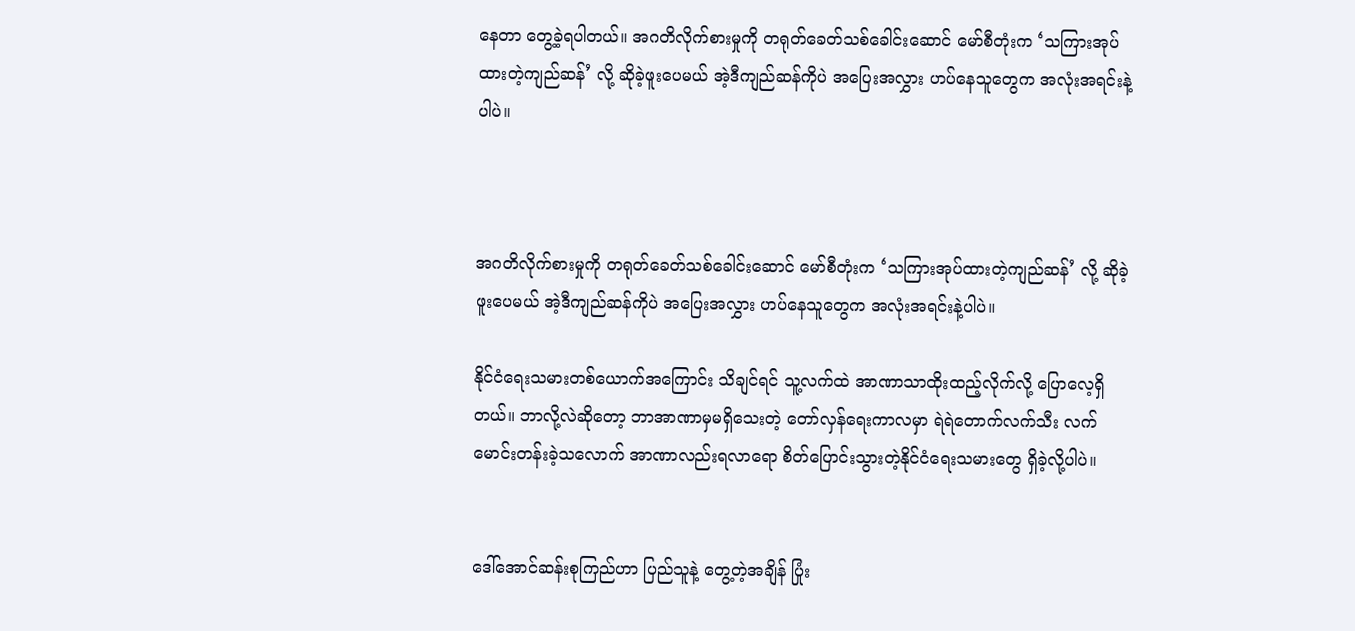နေတာ တွေ့ခဲ့ရပါတယ်။ အဂတိလိုက်စားမှုကို တရုတ်ခေတ်သစ်ခေါင်းဆောင် မော်စီတုံးက ‘သကြားအုပ်ထားတဲ့ကျည်ဆန်’ လို့ ဆိုခဲ့ဖူးပေမယ် အဲ့ဒီကျည်ဆန်ကိုပဲ အပြေးအလွှား ဟပ်နေသူတွေက အလုံးအရင်းနဲ့ပါပဲ။



အဂတိလိုက်စားမှုကို တရုတ်ခေတ်သစ်ခေါင်းဆောင် မော်စီတုံးက ‘သကြားအုပ်ထားတဲ့ကျည်ဆန်’ လို့ ဆိုခဲ့ဖူးပေမယ် အဲ့ဒီကျည်ဆန်ကိုပဲ အပြေးအလွှား ဟပ်နေသူတွေက အလုံးအရင်းနဲ့ပါပဲ။

နိုင်ငံရေးသမားတစ်ယောက်အကြောင်း သိချင်ရင် သူ့လက်ထဲ အာဏာသာထိုးထည့်လိုက်လို့ ပြောလေ့ရှိတယ်။ ဘာလို့လဲဆိုတော့ ဘာအာဏာမှမရှိသေးတဲ့ တော်လှန်ရေးကာလမှာ ရဲရဲတောက်လက်သီး လက်မောင်းတန်းခဲ့သလောက် အာဏာလည်းရလာရော စိတ်ပြောင်းသွားတဲ့နိုင်ငံရေးသမားတွေ ရှိခဲ့လို့ပါပဲ။


ဒေါ်အောင်ဆန်းစုကြည်ဟာ ပြည်သူနဲ့ တွေ့တဲ့အချိန် ပြုံး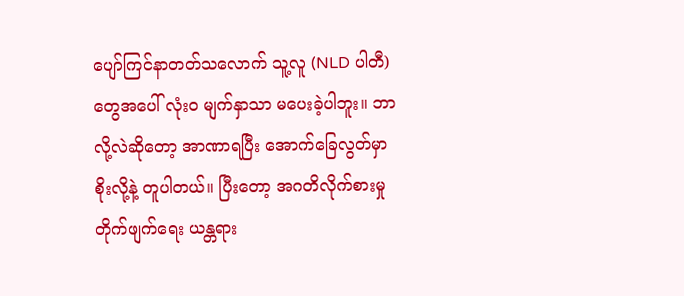ပျော်ကြင်နာတတ်သလောက် သူ့လူ (NLD ပါတီ) တွေအပေါ် လုံးဝ မျက်နှာသာ မပေးခဲ့ပါဘူး။ ဘာလို့လဲဆိုတော့ အာဏာရပြီး အောက်ခြေလွတ်မှာ စိုးလို့နဲ့ တူပါတယ်။ ပြီးတော့ အဂတိလိုက်စားမှု တိုက်ဖျက်ရေး ယန္တရား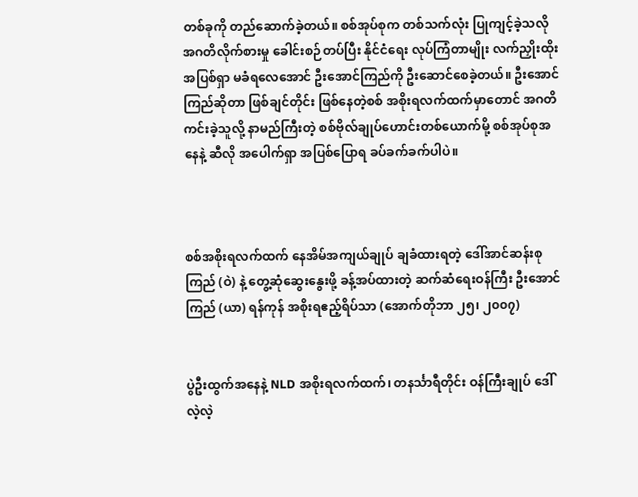တစ်ခုကို တည်ဆောက်ခဲ့တယ်။ စစ်အုပ်စုက တစ်သက်လုံး ပြုကျင့်ခဲ့သလို အဂတိလိုက်စားမှု ခေါင်းစဉ်တပ်ပြီး နိုင်ငံရေး လုပ်ကြံတာမျိုး လက်ညှိုးထိုး အပြစ်ရှာ မခံရလေအောင် ဦးအောင်ကြည်ကို ဦးဆောင်စေခဲ့တယ်။ ဦးအောင်ကြည်ဆိုတာ ဖြစ်ချင်တိုင်း ဖြစ်နေတဲ့စစ် အစိုးရလက်ထက်မှာတောင် အဂတိကင်းခဲ့သူလို့ နာမည်ကြီးတဲ့ စစ်ဗိုလ်ချုပ်ဟောင်းတစ်ယောက်မို့ စစ်အုပ်စုအနေနဲ့ ဆီလို အပေါက်ရှာ အပြစ်ပြောရ ခပ်ခက်ခက်ပါပဲ။



စစ်အစိုးရလက်ထက် နေအိမ်အကျယ်ချုပ် ချခံထားရတဲ့ ဒေါ်အာင်ဆန်းစုကြည် (ဝဲ) နဲ့ တွေ့ဆုံဆွေးနွေးဖို့ ခန့်အပ်ထားတဲ့ ဆက်ဆံရေးဝန်ကြီး ဦးအောင်ကြည် (ယာ) ရန်ကုန် အစိုးရဧည့်ရိပ်သာ (အောက်တိုဘာ ၂၅၊ ၂၀၀၇)


ပွဲဦးထွက်အနေနဲ့ NLD အစိုးရလက်ထက်၊ တနင်္သာရီတိုင်း ဝန်ကြီးချုပ် ဒေါ်လဲ့လဲ့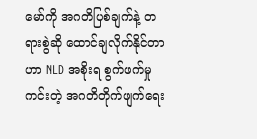မော်ကို အဂတိပြစ်ချက်နဲ့ တရားစွဲဆို ထောင်ချလိုက်နိုင်တာဟာ NLD အစိုးရ စွက်ဖက်မှုကင်းတဲ့ အဂတိတိုက်ဖျက်ရေး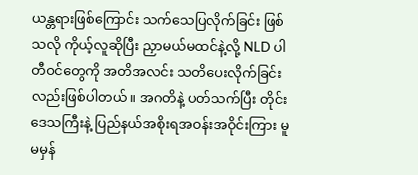ယန္တရားဖြစ်ကြောင်း သက်သေပြလိုက်ခြင်း ဖြစ်သလို ကိုယ့်လူဆိုပြီး ညှာမယ်မထင်နဲ့လို့ NLD ပါတီဝင်တွေကို အတိအလင်း သတိပေးလိုက်ခြင်းလည်းဖြစ်ပါတယ်။ အဂတိနဲ့ ပတ်သက်ပြီး တိုင်းဒေသကြီးနဲ့ ပြည်နယ်အစိုးရအဝန်းအဝိုင်းကြား မူမမှန်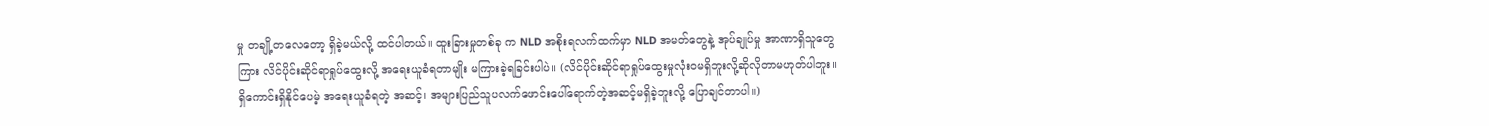မှု တချို့တလေတော့ ရှိခဲ့မယ်လို့ ထင်ပါတယ်။ ထူးခြားမှုတစ်ခု က NLD အစိုးရလက်ထက်မှာ NLD အမတ်တွေနဲ့ အုပ်ချုပ်မှု အာဏာရှိသူတွေကြား လိင်ပိုင်းဆိုင်ရာရှုပ်ထွေးလို့ အရေးယူခံရတာမျိုး မကြားခဲ့ရခြင်းပါပဲ။ (လိင်ပိုင်းဆိုင်ရာရှုပ်ထွေးမှုလုံးဝမရှိဘူးလို့ဆိုလိုတာမဟုတ်ပါဘူး။ ရှိကောင်းရှိနိုင်ပေမဲ့ အရေးယူခံရတဲ့ အဆင့်၊ အများပြည်သူပလက်ဖောင်းပေါ်ရောက်တဲ့အဆင့်မရှိခဲ့ဘူးလို့ ပြောချင်တာပါ။)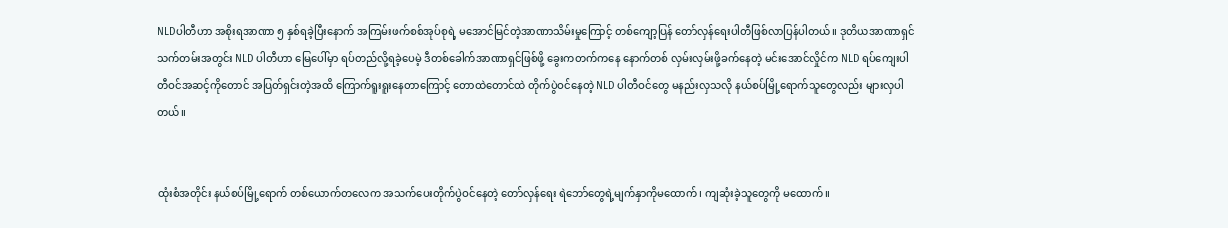NLDပါတီဟာ အစိုးရအာဏာ ၅ နှစ်ရခဲ့ပြီးနောက် အကြမ်းဖက်စစ်အုပ်စုရဲ့ မအောင်မြင်တဲ့အာဏာသိမ်းမှုကြောင့် တစ်ကျော့ပြန် တော်လှန်ရေးပါတီဖြစ်လာပြန်ပါတယ်။ ဒုတိယအာဏာရှင်သက်တမ်းအတွင်း NLD ပါတီဟာ မြေပေါ်မှာ ရပ်တည်လို့ရခဲ့ပေမဲ့ ဒီတစ်ခေါက်အာဏာရှင်ဖြစ်ဖို့ ခွေးကတက်ကနေ နောက်တစ် လှမ်းလှမ်းဖို့ခက်နေတဲ့ မင်းအောင်လှိုင်က NLD ရပ်ကျေးပါတီဝင်အဆင့်ကိုတောင် အပြတ်ရှင်းတဲ့အထိ ကြောက်ရူးရူးနေတာကြောင့် တောထဲတောင်ထဲ တိုက်ပွဲဝင်နေတဲ့ NLD ပါတီဝင်တွေ မနည်းလှသလို နယ်စပ်မြို့ရောက်သူတွေလည်း များလှပါတယ်။


ထုံးစံအတိုင်း နယ်စပ်မြို့ရောက် တစ်ယောက်တလေက အသက်ပေးတိုက်ပွဲဝင်နေတဲ့ တော်လှန်ရေး ရဲဘော်တွေရဲ့မျက်နှာကိုမထောက်၊ ကျဆုံးခဲ့သူတွေကို မထောက်။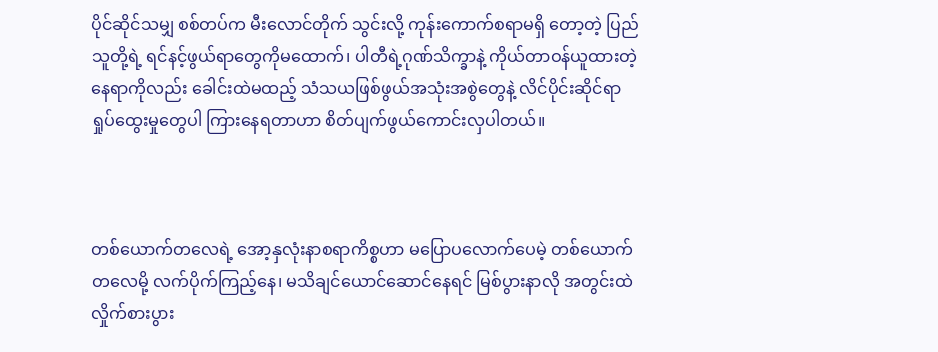ပိုင်ဆိုင်သမျှ စစ်တပ်က မီးလောင်တိုက် သွင်းလို့ ကုန်းကောက်စရာမရှိ တော့တဲ့ ပြည်သူတို့ရဲ့ ရင်နင့်ဖွယ်ရာတွေကိုမထောက်၊ ပါတီရဲ့ဂုဏ်သိက္ခာနဲ့ ကိုယ်တာဝန်ယူထားတဲ့နေရာကိုလည်း ခေါင်းထဲမထည့် သံသယဖြစ်ဖွယ်အသုံးအစွဲတွေနဲ့ လိင်ပိုင်းဆိုင်ရာ ရှုပ်ထွေးမှုတွေပါ ကြားနေရတာဟာ စိတ်ပျက်ဖွယ်ကောင်းလှပါတယ်။



တစ်ယောက်တလေရဲ့ အော့နှလုံးနာစရာကိစ္စဟာ မပြောပလောက်ပေမဲ့ တစ်ယောက်တလေမို့ လက်ပိုက်ကြည့်နေ၊ မသိချင်ယောင်ဆောင်နေရင် မြစ်ပွားနာလို အတွင်းထဲလှိုက်စားပွား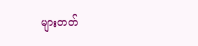များတတ်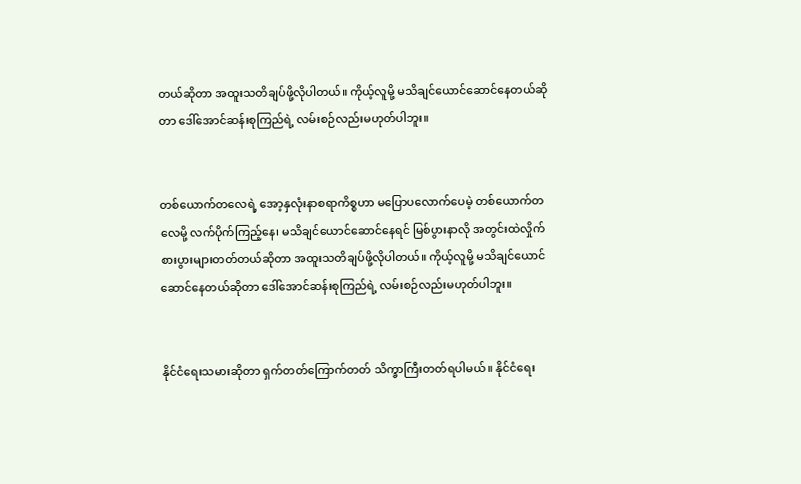တယ်ဆိုတာ အထူးသတိချပ်ဖို့လိုပါတယ်။ ကိုယ့်လူမို့ မသိချင်ယောင်ဆောင်နေတယ်ဆိုတာ ဒေါ်အောင်ဆန်းစုကြည်ရဲ့ လမ်းစဉ်လည်းမဟုတ်ပါဘူး။


တစ်ယောက်တလေရဲ့ အော့နှလုံးနာစရာကိစ္စဟာ မပြောပလောက်ပေမဲ့ တစ်ယောက်တလေမို့ လက်ပိုက်ကြည့်နေ၊ မသိချင်ယောင်ဆောင်နေရင် မြစ်ပွားနာလို အတွင်းထဲလှိုက်စားပွားများတတ်တယ်ဆိုတာ အထူးသတိချပ်ဖို့လိုပါတယ်။ ကိုယ့်လူမို့ မသိချင်ယောင်ဆောင်နေတယ်ဆိုတာ ဒေါ်အောင်ဆန်းစုကြည်ရဲ့ လမ်းစဉ်လည်းမဟုတ်ပါဘူး။


နိုင်ငံရေးသမားဆိုတာ ရှက်တတ်ကြောက်တတ် သိက္ခာကြီးတတ်ရပါမယ်။ နိုင်ငံရေး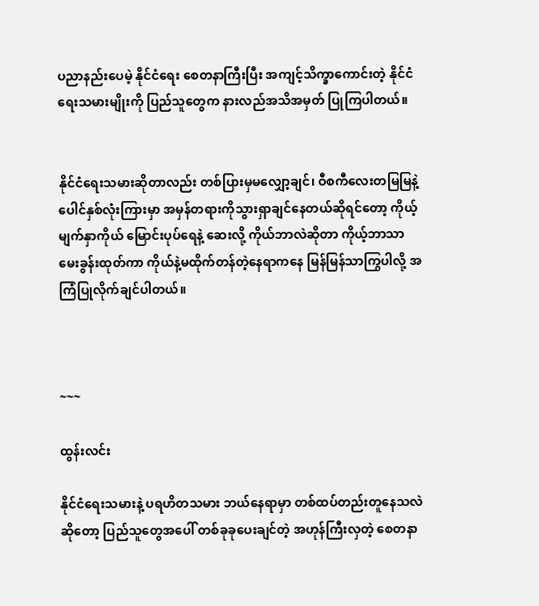ပညာနည်းပေမဲ့ နိုင်ငံရေး စေတနာကြီးပြီး အကျင့်သိက္ခာကောင်းတဲ့ နိုင်ငံရေးသမားမျိုးကို ပြည်သူတွေက နားလည်အသိအမှတ် ပြုကြပါတယ်။


နိုင်ငံရေးသမားဆိုတာလည်း တစ်ပြားမှမလျှော့ချင်၊ ဝီစကီလေးတမြမြနဲ့ ပေါင်နှစ်လုံးကြားမှာ အမှန်တရားကိုသွားရှာချင်နေတယ်ဆိုရင်တော့ ကိုယ့်မျက်နှာကိုယ် မြောင်းပုပ်ရေနဲ့ ဆေးလို့ ကိုယ်ဘာလဲဆိုတာ ကိုယ့်ဘာသာမေးခွန်းထုတ်ကာ ကိုယ်နဲ့မထိုက်တန်တဲ့နေရာကနေ မြန်မြန်သာကြွပါလို့ အကြံပြုလိုက်ချင်ပါတယ်။



~~~

ထွန်းလင်း

နိုင်ငံရေးသမားနဲ့ ပရဟိတသမား ဘယ်နေရာမှာ တစ်ထပ်တည်းတူနေသလဲဆိုတော့ ပြည်သူတွေအပေါ် တစ်ခုခုပေးချင်တဲ့ အဟုန်ကြီးလှတဲ့ စေတနာ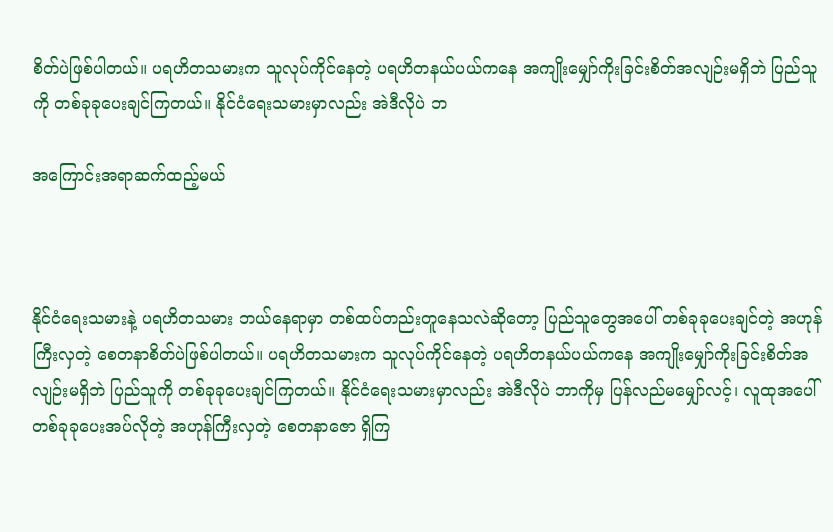စိတ်ပဲဖြစ်ပါတယ်။ ပရဟိတသမားက သူလုပ်ကိုင်နေတဲ့ ပရဟိတနယ်ပယ်ကနေ အကျိုးမျှော်ကိုးခြင်းစိတ်အလျဉ်းမရှိဘဲ ပြည်သူကို တစ်ခုခုပေးချင်ကြတယ်။ နိုင်ငံရေးသမားမှာလည်း အဲဒီလိုပဲ ဘ

အကြောင်းအရာဆက်ထည့်မယ်



နိုင်ငံရေးသမားနဲ့ ပရဟိတသမား ဘယ်နေရာမှာ တစ်ထပ်တည်းတူနေသလဲဆိုတော့ ပြည်သူတွေအပေါ် တစ်ခုခုပေးချင်တဲ့ အဟုန်ကြီးလှတဲ့ စေတနာစိတ်ပဲဖြစ်ပါတယ်။ ပရဟိတသမားက သူလုပ်ကိုင်နေတဲ့ ပရဟိတနယ်ပယ်ကနေ အကျိုးမျှော်ကိုးခြင်းစိတ်အလျဉ်းမရှိဘဲ ပြည်သူကို တစ်ခုခုပေးချင်ကြတယ်။ နိုင်ငံရေးသမားမှာလည်း အဲဒီလိုပဲ ဘာကိုမှ ပြန်လည်မမျှော်လင့်၊ လူထုအပေါ် တစ်ခုခုပေးအပ်လိုတဲ့ အဟုန်ကြီးလှတဲ့ စေတနာဇော ရှိကြ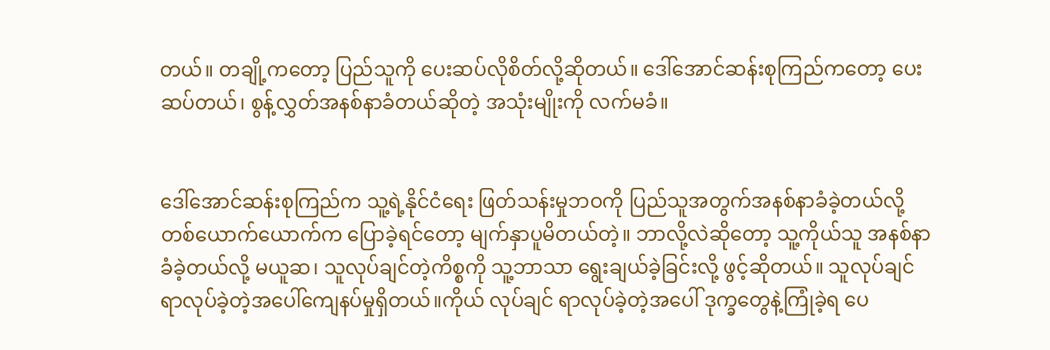တယ်။ တချို့ကတော့ ပြည်သူကို ပေးဆပ်လိုစိတ်လို့ဆိုတယ်။ ဒေါ်အောင်ဆန်းစုကြည်ကတော့ ပေးဆပ်တယ်၊ စွန့်လွှတ်အနစ်နာခံတယ်ဆိုတဲ့ အသုံးမျိုးကို လက်မခံ။


ဒေါ်အောင်ဆန်းစုကြည်က သူ့ရဲ့နိုင်ငံရေး ဖြတ်သန်းမှုဘဝကို ပြည်သူအတွက်အနစ်နာခံခဲ့တယ်လို့ တစ်ယောက်ယောက်က ပြောခဲ့ရင်တော့ မျက်နှာပူမိတယ်တဲ့။ ဘာလို့လဲဆိုတော့ သူ့ကိုယ်သူ အနစ်နာခံခဲ့တယ်လို့ မယူဆ၊ သူလုပ်ချင်တဲ့ကိစ္စကို သူ့ဘာသာ ရွေးချယ်ခဲ့ခြင်းလို့ ဖွင့်ဆိုတယ်။ သူလုပ်ချင်ရာလုပ်ခဲ့တဲ့အပေါ်ကျေနပ်မှုရှိတယ်။ကိုယ် လုပ်ချင် ရာလုပ်ခဲ့တဲ့အပေါ် ဒုက္ခတွေနဲ့ကြုံခဲ့ရ ပေ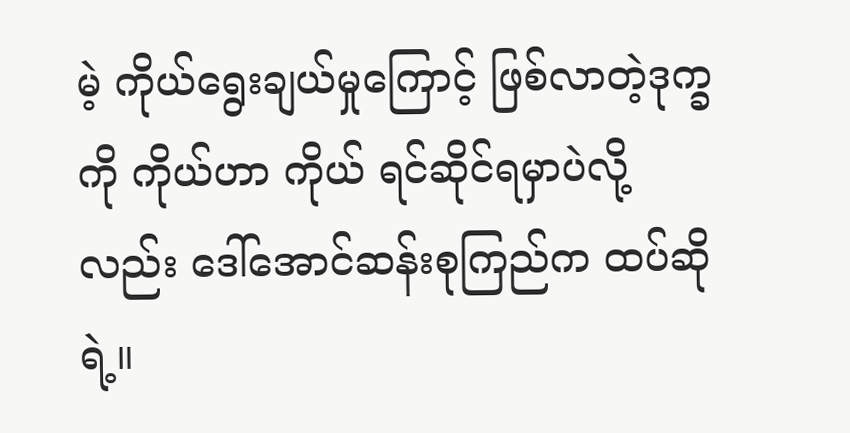မဲ့ ကိုယ်ရွေးချယ်မှုကြောင့် ဖြစ်လာတဲ့ဒုက္ခကို ကိုယ်ဟာ ကိုယ် ရင်ဆိုင်ရမှာပဲလို့လည်း ဒေါ်အောင်ဆန်းစုကြည်က ထပ်ဆိုရဲ့။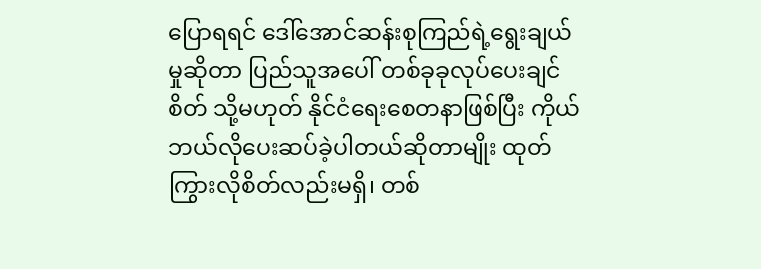ပြောရရင် ဒေါ်အောင်ဆန်းစုကြည်ရဲ့ရွေးချယ်မှုဆိုတာ ပြည်သူအပေါ် တစ်ခုခုလုပ်ပေးချင်စိတ် သို့မဟုတ် နိုင်ငံရေးစေတနာဖြစ်ပြီး ကိုယ်ဘယ်လိုပေးဆပ်ခဲ့ပါတယ်ဆိုတာမျိုး ထုတ်ကြွားလိုစိတ်လည်းမရှိ၊ တစ်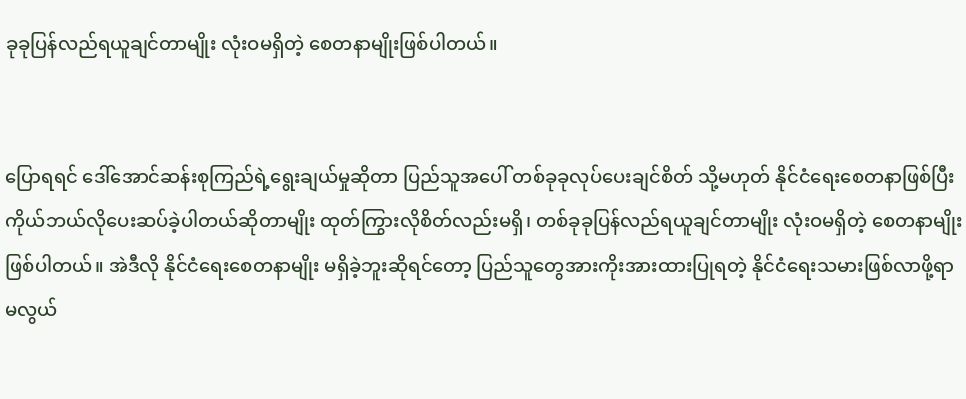ခုခုပြန်လည်ရယူချင်တာမျိုး လုံးဝမရှိတဲ့ စေတနာမျိုးဖြစ်ပါတယ်။


ပြောရရင် ဒေါ်အောင်ဆန်းစုကြည်ရဲ့ရွေးချယ်မှုဆိုတာ ပြည်သူအပေါ် တစ်ခုခုလုပ်ပေးချင်စိတ် သို့မဟုတ် နိုင်ငံရေးစေတနာဖြစ်ပြီး ကိုယ်ဘယ်လိုပေးဆပ်ခဲ့ပါတယ်ဆိုတာမျိုး ထုတ်ကြွားလိုစိတ်လည်းမရှိ၊ တစ်ခုခုပြန်လည်ရယူချင်တာမျိုး လုံးဝမရှိတဲ့ စေတနာမျိုးဖြစ်ပါတယ်။ အဲဒီလို နိုင်ငံရေးစေတနာမျိုး မရှိခဲ့ဘူးဆိုရင်တော့ ပြည်သူတွေအားကိုးအားထားပြုရတဲ့ နိုင်ငံရေးသမားဖြစ်လာဖို့ရာ မလွယ်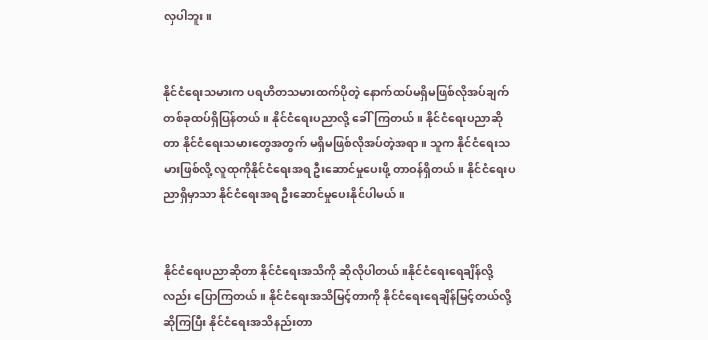လှပါဘူး။


နိုင်ငံရေးသမားက ပရဟိတသမားထက်ပိုတဲ့ နောက်ထပ်မရှိမဖြစ်လိုအပ်ချက်တစ်ခုထပ်ရှိပြန်တယ်။ နိုင်ငံရေးပညာလို့ ခေါ်ကြတယ်။ နိုင်ငံရေးပညာဆိုတာ နိုင်ငံရေးသမားတွေအတွက် မရှိမဖြစ်လိုအပ်တဲ့အရာ။ သူက နိုင်ငံရေးသမားဖြစ်လို့ လူထုကိုနိုင်ငံရေးအရ ဦးဆောင်မှုပေးဖို့ တာဝန်ရှိတယ်။ နိုင်ငံရေးပညာရှိမှာသာ နိုင်ငံရေးအရ ဦးဆောင်မှုပေးနိုင်ပါမယ်။


နိုင်ငံရေးပညာဆိုတာ နိုင်ငံရေးအသိကို ဆိုလိုပါတယ်။နိုင်ငံရေးရေချိန်လို့လည်း ပြောကြတယ်။ နိုင်ငံရေးအသိမြင့်တာကို နိုင်ငံရေးရေချိန်မြင့်တယ်လို့ဆိုကြပြီး နိုင်ငံရေးအသိနည်းတာ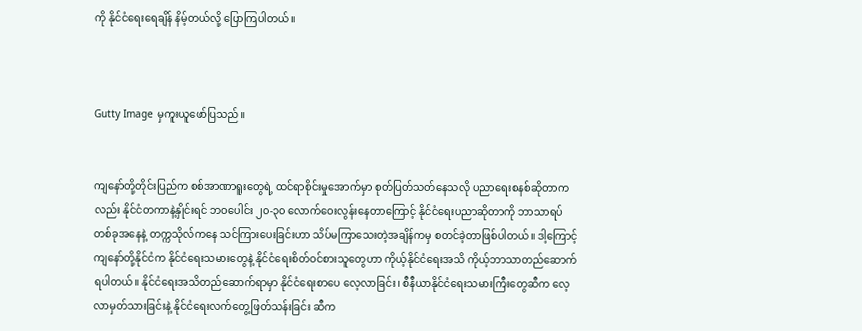ကို နိုင်ငံရေးရေချိန် နိမ့်တယ်လို့ ပြောကြပါတယ်။



Gutty Image မှကူးယူဖော်ပြသည်။


ကျနော်တို့တိုင်းပြည်က စစ်အာဏာရူးတွေရဲ့ ထင်ရာစိုင်းမှုအောက်မှာ စုတ်ပြတ်သတ်နေသလို ပညာရေးစနစ်ဆိုတာကလည်း နိုင်ငံတကာနဲ့နှိုင်းရင် ဘဝပေါင်း ၂၀-၃၀ လောက်ဝေးလွန်းနေတာကြောင့် နိုင်ငံရေးပညာဆိုတာကို ဘာသာရပ်တစ်ခုအနေနဲ့ တက္ကသိုလ်ကနေ သင်ကြားပေးခြင်းဟာ သိပ်မကြာသေးတဲ့အချိန်ကမှ စတင်ခဲ့တာဖြစ်ပါတယ်။ ဒါ့ကြောင့် ကျနော်တို့နိုင်ငံက နိုင်ငံရေးသမားတွေနဲ့ နိုင်ငံရေးစိတ်ဝင်စားသူတွေဟာ ကိုယ့်နိုင်ငံရေးအသိ ကိုယ့်ဘာသာတည်ဆောက်ရပါတယ်။ နိုင်ငံရေးအသိတည်ဆောက်ရာမှာ နိုင်ငံရေးစာပေ လေ့လာခြင်း၊ စီနီယာနိုင်ငံရေးသမားကြီးတွေဆီက လေ့လာမှတ်သားခြင်းနဲ့ နိုင်ငံရေးလက်တွေ့ဖြတ်သန်းခြင်း ဆီက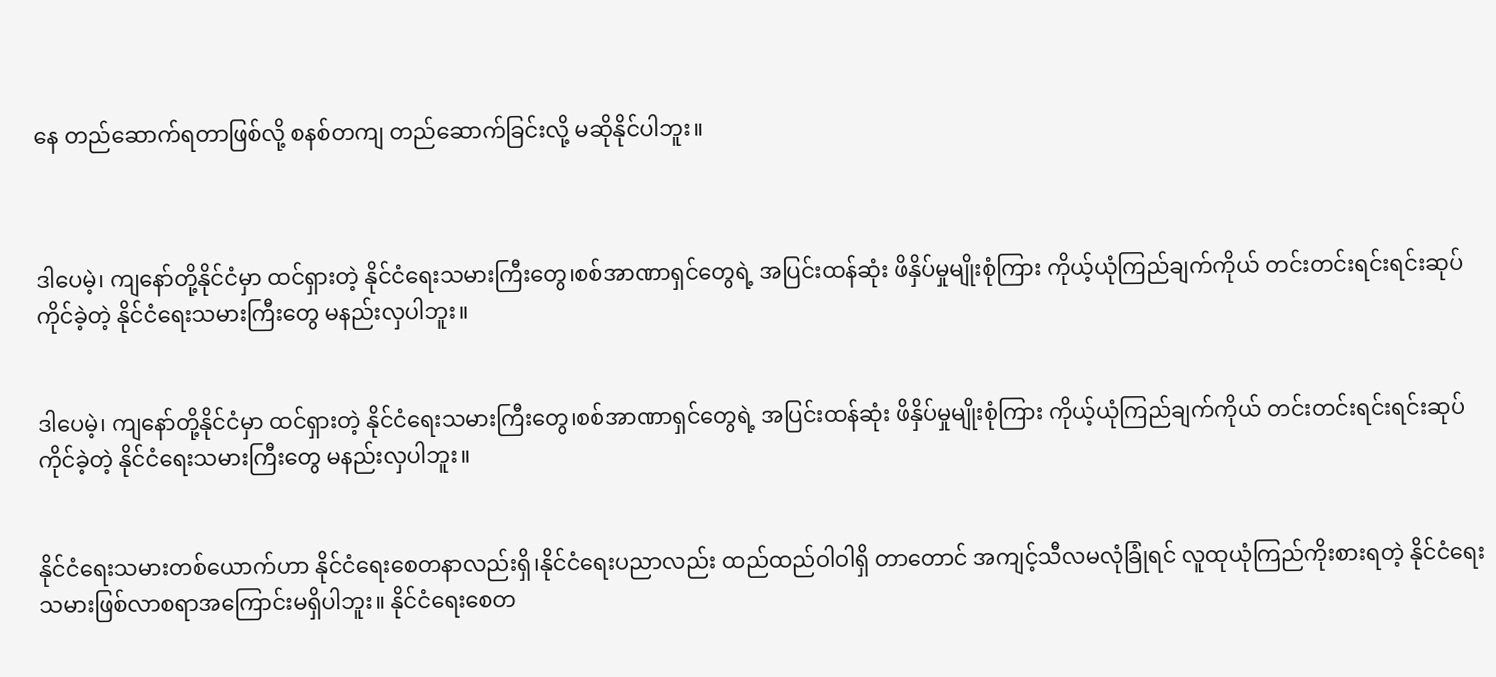နေ တည်ဆောက်ရတာဖြစ်လို့ စနစ်တကျ တည်ဆောက်ခြင်းလို့ မဆိုနိုင်ပါဘူး။



ဒါပေမဲ့၊ ကျနော်တို့နိုင်ငံမှာ ထင်ရှားတဲ့ နိုင်ငံရေးသမားကြီးတွေ၊စစ်အာဏာရှင်တွေရဲ့ အပြင်းထန်ဆုံး ဖိနှိပ်မှုမျိုးစုံကြား ကိုယ့်ယုံကြည်ချက်ကိုယ် တင်းတင်းရင်းရင်းဆုပ်ကိုင်ခဲ့တဲ့ နိုင်ငံရေးသမားကြီးတွေ မနည်းလှပါဘူး။


ဒါပေမဲ့၊ ကျနော်တို့နိုင်ငံမှာ ထင်ရှားတဲ့ နိုင်ငံရေးသမားကြီးတွေ၊စစ်အာဏာရှင်တွေရဲ့ အပြင်းထန်ဆုံး ဖိနှိပ်မှုမျိုးစုံကြား ကိုယ့်ယုံကြည်ချက်ကိုယ် တင်းတင်းရင်းရင်းဆုပ်ကိုင်ခဲ့တဲ့ နိုင်ငံရေးသမားကြီးတွေ မနည်းလှပါဘူး။


နိုင်ငံရေးသမားတစ်ယောက်ဟာ နိုင်ငံရေးစေတနာလည်းရှိ၊နိုင်ငံရေးပညာလည်း ထည်ထည်ဝါဝါရှိ တာတောင် အကျင့်သီလမလုံခြုံရင် လူထုယုံကြည်ကိုးစားရတဲ့ နိုင်ငံရေးသမားဖြစ်လာစရာအကြောင်းမရှိပါဘူး။ နိုင်ငံရေးစေတ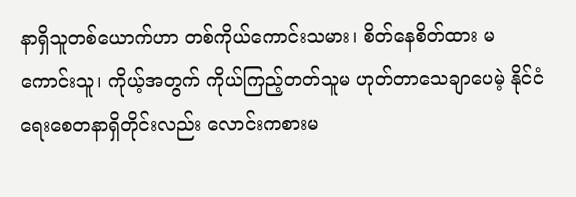နာရှိသူတစ်ယောက်ဟာ တစ်ကိုယ်ကောင်းသမား၊ စိတ်နေစိတ်ထား မကောင်းသူ၊ ကိုယ့်အတွက် ကိုယ်ကြည့်တတ်သူမ ဟုတ်တာသေချာပေမဲ့ နိုင်ငံရေးစေတနာရှိတိုင်းလည်း လောင်းကစားမ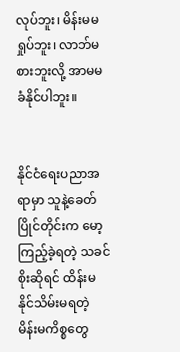လုပ်ဘူး၊ မိန်းမမရှုပ်ဘူး၊ လာဘ်မစားဘူးလို့ အာမမခံနိုင်ပါဘူး။


နိုင်ငံရေးပညာအရာမှာ သူနဲ့ခေတ်ပြိုင်တိုင်းက မော့ကြည့်ခဲ့ရတဲ့ သခင်စိုးဆိုရင် ထိန်းမနိုင်သိမ်းမရတဲ့ မိန်းမကိစ္စတွေ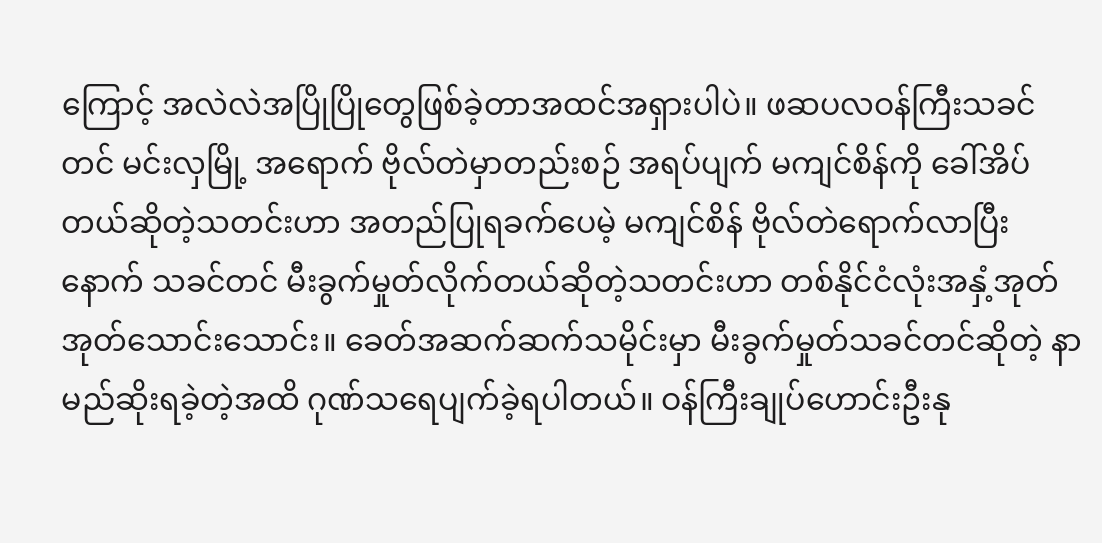ကြောင့် အလဲလဲအပြိုပြိုတွေဖြစ်ခဲ့တာအထင်အရှားပါပဲ။ ဖဆပလဝန်ကြီးသခင်တင် မင်းလှမြို့ အရောက် ဗိုလ်တဲမှာတည်းစဉ် အရပ်ပျက် မကျင်စိန်ကို ခေါ်အိပ်တယ်ဆိုတဲ့သတင်းဟာ အတည်ပြုရခက်ပေမဲ့ မကျင်စိန် ဗိုလ်တဲရောက်လာပြီးနောက် သခင်တင် မီးခွက်မှုတ်လိုက်တယ်ဆိုတဲ့သတင်းဟာ တစ်နိုင်ငံလုံးအနှံ့အုတ်အုတ်သောင်းသောင်း။ ခေတ်အဆက်ဆက်သမိုင်းမှာ မီးခွက်မှုတ်သခင်တင်ဆိုတဲ့ နာမည်ဆိုးရခဲ့တဲ့အထိ ဂုဏ်သရေပျက်ခဲ့ရပါတယ်။ ဝန်ကြီးချုပ်ဟောင်းဦးနု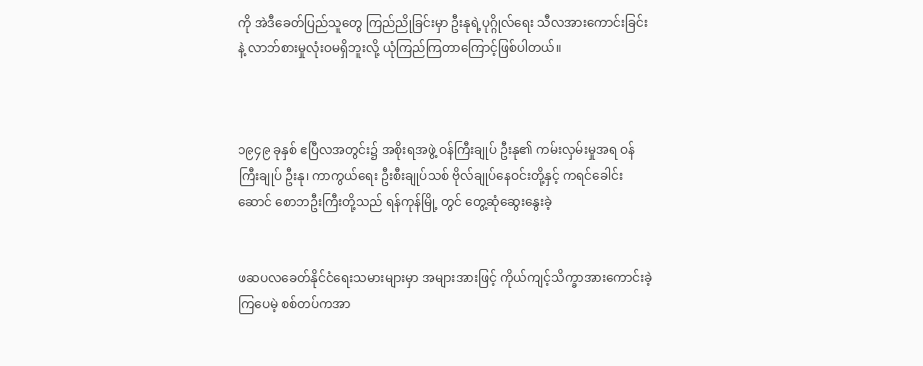ကို အဲဒီခေတ်ပြည်သူတွေ ကြည်ညိုခြင်းမှာ ဦးနုရဲ့ပုဂ္ဂိုလ်ရေး သီလအားကောင်းခြင်းနဲ့ လာဘ်စားမှုလုံးဝမရှိဘူးလို့ ယုံကြည်ကြတာကြောင့်ဖြစ်ပါတယ်။



၁၉၄၉ ခုနှစ် ဧပြီလအတွင်း၌ အစိုးရအဖွဲ့ ဝန်ကြီးချုပ် ဦးနု၏ ကမ်းလှမ်းမှုအရ ဝန်ကြီးချုပ် ဦးနု၊ ကာကွယ်ရေး ဦးစီးချုပ်သစ် ဗိုလ်ချုပ်နေဝင်းတို့နှင့် ကရင်ခေါင်းဆောင် စောဘဦးကြီးတို့သည် ရန်ကုန်မြို့ တွင် တွေ့ဆုံဆွေးနွေးခဲ့


ဖဆပလခေတ်နိုင်ငံရေးသမားများမှာ အများအားဖြင့် ကိုယ်ကျင့်သိက္ခာအားကောင်းခဲ့ကြပေမဲ့ စစ်တပ်ကအာ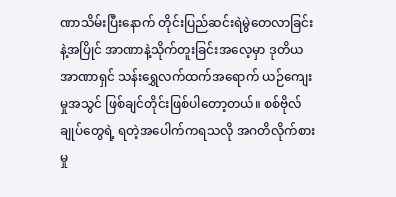ဏာသိမ်းပြီးနောက် တိုင်းပြည်ဆင်းရဲမွဲတေလာခြင်းနဲ့အပြိုင် အာဏာနဲ့သိုက်တူးခြင်းအလေ့မှာ ဒုတိယအာဏာရှင် သန်းရွှေလက်ထက်အရောက် ယဉ်ကျေးမှုအသွင် ဖြစ်ချင်တိုင်းဖြစ်ပါတော့တယ်။ စစ်ဗိုလ်ချုပ်တွေရဲ့ ရတဲ့အပေါက်ကရသလို အဂတိလိုက်စားမှု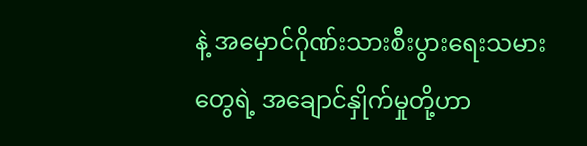နဲ့ အမှောင်ဂိုဏ်းသားစီးပွားရေးသမားတွေရဲ့ အချောင်နှိုက်မှုတို့ဟာ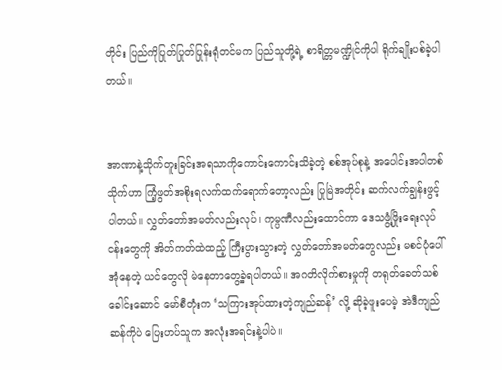တိုင်း ပြည်ကိုပြုတ်ပြုတ်ပြုန်းရုံတင်မက ပြည်သူတို့ရဲ့ စာရိတ္တမဏ္ဍိုင်ကိုပါ ရိုက်ချိုးပစ်ခဲ့ပါတယ်။


အာဏာနဲ့သိုက်တူးခြင်းအရသာကိုကောင်းကောင်းသိခဲ့တဲ့ စစ်အုပ်စုနဲ့ အပေါင်းအပါတစ်သိုက်ဟာ ကြံ့ဖွတ်အစိုးရလက်ထက်ရောက်တော့လည်း ပြုမြဲအတိုင်း ဆက်လက်ချွန်းဖွင့်ပါတယ်။ လွှတ်တော်အမတ်လည်းလုပ်၊ ကုမ္ပဏီလည်းထောင်ကာ ဒေသဖွံ့ဖြိုးရေးလုပ်ငန်းတွေကို အိတ်ကတ်ထဲထည့် ကြီးပွားသွားတဲ့ လွှတ်တော်အမတ်တွေလည်း မစင်ပုံပေါ် အုံနေတဲ့ ယင်တွေလို မဲနေတာတွေ့ခဲ့ရပါတယ်။ အဂတိလိုက်စားမှုကို တရုတ်ခေတ်သစ်ခေါင်းဆောင် မော်စီတုံးက ‘သကြားအုပ်ထားတဲ့ကျည်ဆန်’ လို့ ဆိုခဲ့ဖူးပေမဲ့ အဲဒီကျည်ဆန်ကိုပဲ ပြေးဟပ်သူက အလုံးအရင်းနဲ့ပါပဲ။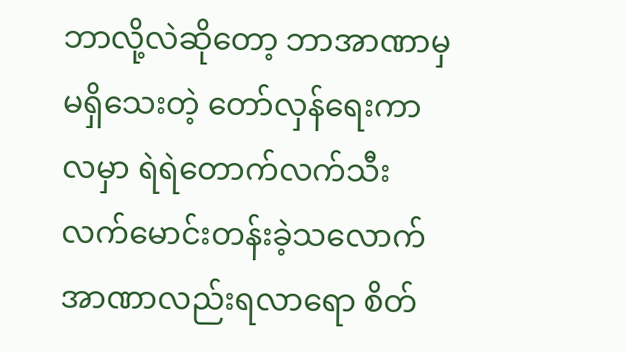ဘာလို့လဲဆိုတော့ ဘာအာဏာမှမရှိသေးတဲ့ တော်လှန်ရေးကာလမှာ ရဲရဲတောက်လက်သီး လက်မောင်းတန်းခဲ့သလောက် အာဏာလည်းရလာရော စိတ်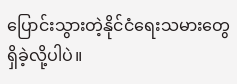ပြောင်းသွားတဲ့နိုင်ငံရေးသမားတွေ ရှိခဲ့လို့ပါပဲ။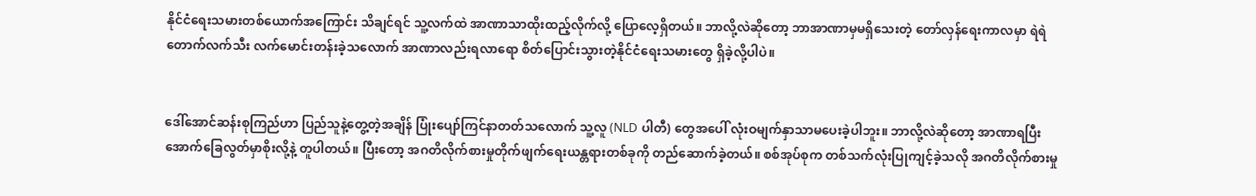နိုင်ငံရေးသမားတစ်ယောက်အကြောင်း သိချင်ရင် သူ့လက်ထဲ အာဏာသာထိုးထည့်လိုက်လို့ ပြောလေ့ရှိတယ်။ ဘာလို့လဲဆိုတော့ ဘာအာဏာမှမရှိသေးတဲ့ တော်လှန်ရေးကာလမှာ ရဲရဲတောက်လက်သီး လက်မောင်းတန်းခဲ့သလောက် အာဏာလည်းရလာရော စိတ်ပြောင်းသွားတဲ့နိုင်ငံရေးသမားတွေ ရှိခဲ့လို့ပါပဲ။


ဒေါ်အောင်ဆန်းစုကြည်ဟာ ပြည်သူနဲ့တွေ့တဲ့အချိန် ပြုံးပျော်ကြင်နာတတ်သလောက် သူ့လူ (NLD ပါတီ) တွေအပေါ် လုံးဝမျက်နှာသာမပေးခဲ့ပါဘူး။ ဘာလို့လဲဆိုတော့ အာဏာရပြီးအောက်ခြေလွတ်မှာစိုးလို့နဲ့ တူပါတယ်။ ပြီးတော့ အဂတိလိုက်စားမှုတိုက်ဖျက်ရေးယန္တရားတစ်ခုကို တည်ဆောက်ခဲ့တယ်။ စစ်အုပ်စုက တစ်သက်လုံးပြုကျင့်ခဲ့သလို အဂတိလိုက်စားမှု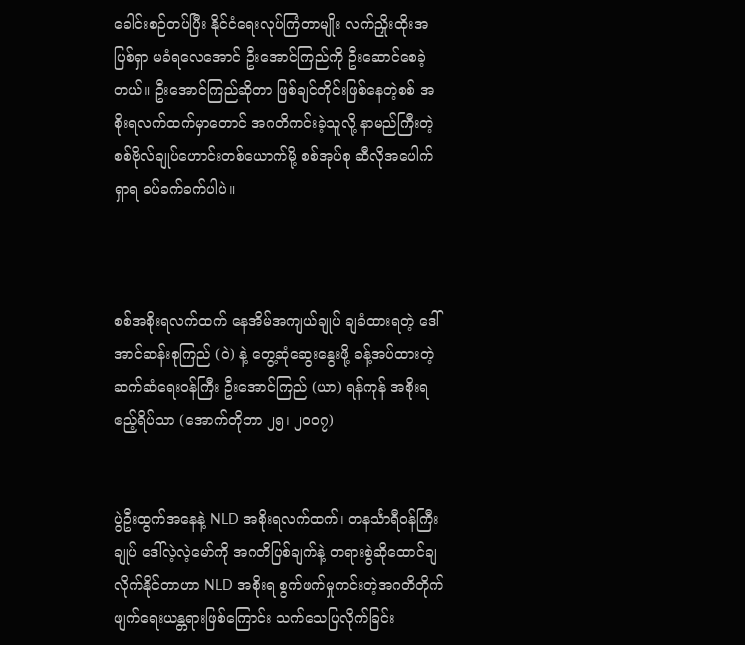ခေါင်းစဉ်တပ်ပြီး နိုင်ငံရေးလုပ်ကြံတာမျိုး လက်ညှိုးထိုးအပြစ်ရှာ မခံရလေအောင် ဦးအောင်ကြည်ကို ဦးဆောင်စေခဲ့တယ်။ ဦးအောင်ကြည်ဆိုတာ ဖြစ်ချင်တိုင်းဖြစ်နေတဲ့စစ် အစိုးရလက်ထက်မှာတောင် အဂတိကင်းခဲ့သူလို့ နာမည်ကြီးတဲ့ စစ်ဗိုလ်ချုပ်ဟောင်းတစ်ယောက်မို့ စစ်အုပ်စု ဆီလိုအပေါက်ရှာရ ခပ်ခက်ခက်ပါပဲ။



စစ်အစိုးရလက်ထက် နေအိမ်အကျယ်ချုပ် ချခံထားရတဲ့ ဒေါ်အာင်ဆန်းစုကြည် (ဝဲ) နဲ့ တွေ့ဆုံဆွေးနွေးဖို့ ခန့်အပ်ထားတဲ့ ဆက်ဆံရေးဝန်ကြီး ဦးအောင်ကြည် (ယာ) ရန်ကုန် အစိုးရဧည့်ရိပ်သာ (အောက်တိုဘာ ၂၅၊ ၂၀၀၇)


ပွဲဦးထွက်အနေနဲ့ NLD အစိုးရလက်ထက်၊ တနင်္သာရီဝန်ကြီးချုပ် ဒေါ်လဲ့လဲ့မော်ကို အဂတိပြစ်ချက်နဲ့ တရားစွဲဆိုထောင်ချလိုက်နိုင်တာဟာ NLD အစိုးရ စွက်ဖက်မှုကင်းတဲ့အဂတိတိုက်ဖျက်ရေးယန္တရားဖြစ်ကြောင်း သက်သေပြလိုက်ခြင်း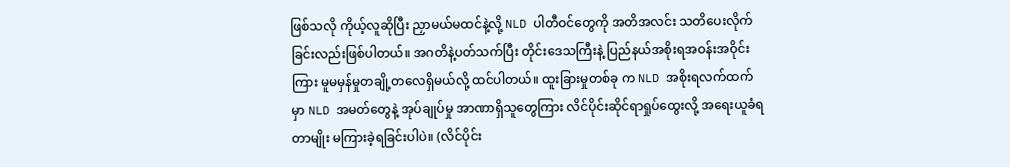ဖြစ်သလို ကိုယ့်လူဆိုပြီး ညှာမယ်မထင်နဲ့လို့ NLD ပါတီဝင်တွေကို အတိအလင်း သတိပေးလိုက်ခြင်းလည်းဖြစ်ပါတယ်။ အဂတိနဲ့ပတ်သက်ပြီး တိုင်းဒေသကြီးနဲ့ ပြည်နယ်အစိုးရအဝန်းအဝိုင်းကြား မူမမှန်မှုတချို့တလေရှိမယ်လို့ ထင်ပါတယ်။ ထူးခြားမှုတစ်ခု က NLD အစိုးရလက်ထက်မှာ NLD အမတ်တွေနဲ့ အုပ်ချုပ်မှု အာဏာရှိသူတွေကြား လိင်ပိုင်းဆိုင်ရာရှုပ်ထွေးလို့ အရေးယူခံရတာမျိုး မကြားခဲ့ရခြင်းပါပဲ။ (လိင်ပိုင်း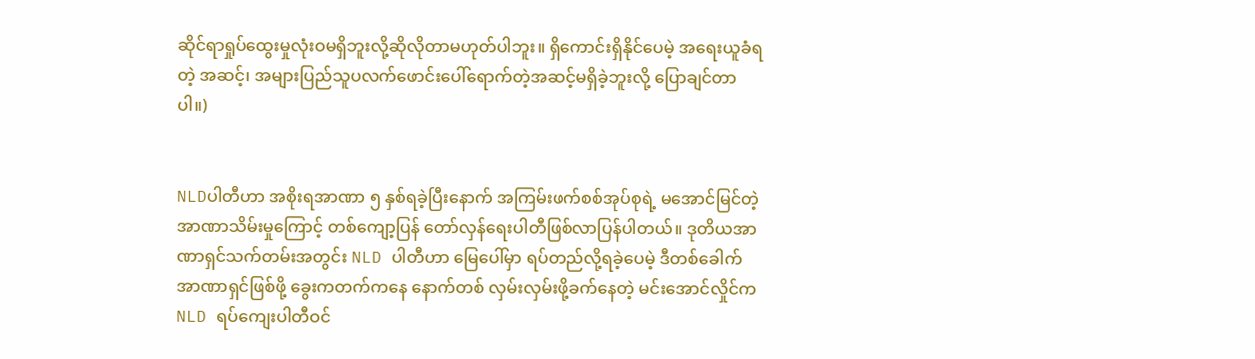ဆိုင်ရာရှုပ်ထွေးမှုလုံးဝမရှိဘူးလို့ဆိုလိုတာမဟုတ်ပါဘူး။ ရှိကောင်းရှိနိုင်ပေမဲ့ အရေးယူခံရတဲ့ အဆင့်၊ အများပြည်သူပလက်ဖောင်းပေါ်ရောက်တဲ့အဆင့်မရှိခဲ့ဘူးလို့ ပြောချင်တာပါ။)


NLDပါတီဟာ အစိုးရအာဏာ ၅ နှစ်ရခဲ့ပြီးနောက် အကြမ်းဖက်စစ်အုပ်စုရဲ့ မအောင်မြင်တဲ့အာဏာသိမ်းမှုကြောင့် တစ်ကျော့ပြန် တော်လှန်ရေးပါတီဖြစ်လာပြန်ပါတယ်။ ဒုတိယအာဏာရှင်သက်တမ်းအတွင်း NLD ပါတီဟာ မြေပေါ်မှာ ရပ်တည်လို့ရခဲ့ပေမဲ့ ဒီတစ်ခေါက်အာဏာရှင်ဖြစ်ဖို့ ခွေးကတက်ကနေ နောက်တစ် လှမ်းလှမ်းဖို့ခက်နေတဲ့ မင်းအောင်လှိုင်က NLD ရပ်ကျေးပါတီဝင်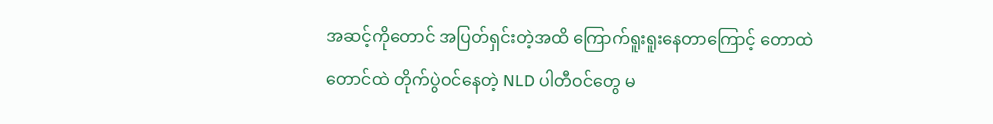အဆင့်ကိုတောင် အပြတ်ရှင်းတဲ့အထိ ကြောက်ရူးရူးနေတာကြောင့် တောထဲတောင်ထဲ တိုက်ပွဲဝင်နေတဲ့ NLD ပါတီဝင်တွေ မ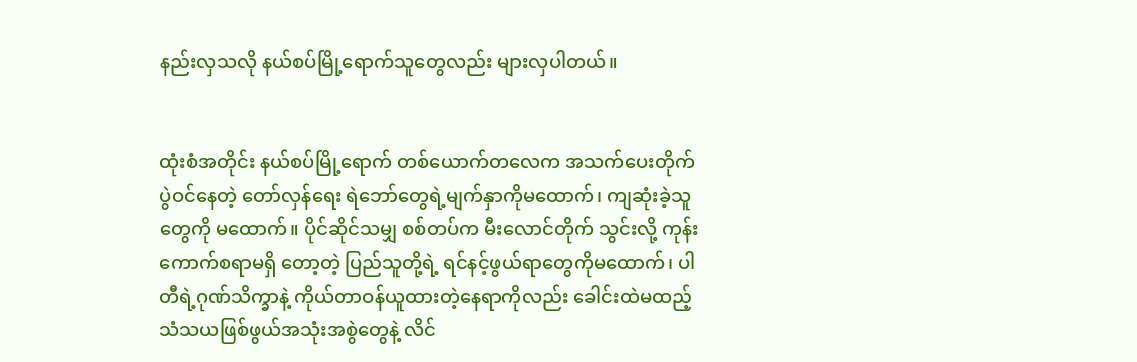နည်းလှသလို နယ်စပ်မြို့ရောက်သူတွေလည်း များလှပါတယ်။


ထုံးစံအတိုင်း နယ်စပ်မြို့ရောက် တစ်ယောက်တလေက အသက်ပေးတိုက်ပွဲဝင်နေတဲ့ တော်လှန်ရေး ရဲဘော်တွေရဲ့မျက်နှာကိုမထောက်၊ ကျဆုံးခဲ့သူတွေကို မထောက်။ ပိုင်ဆိုင်သမျှ စစ်တပ်က မီးလောင်တိုက် သွင်းလို့ ကုန်းကောက်စရာမရှိ တော့တဲ့ ပြည်သူတို့ရဲ့ ရင်နင့်ဖွယ်ရာတွေကိုမထောက်၊ ပါတီရဲ့ဂုဏ်သိက္ခာနဲ့ ကိုယ်တာဝန်ယူထားတဲ့နေရာကိုလည်း ခေါင်းထဲမထည့် သံသယဖြစ်ဖွယ်အသုံးအစွဲတွေနဲ့ လိင်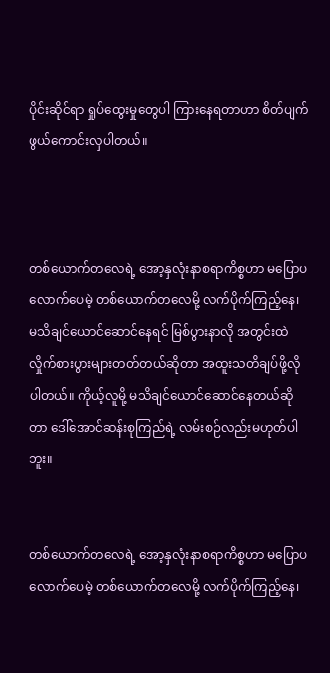ပိုင်းဆိုင်ရာ ရှုပ်ထွေးမှုတွေပါ ကြားနေရတာဟာ စိတ်ပျက်ဖွယ်ကောင်းလှပါတယ်။



တစ်ယောက်တလေရဲ့ အော့နှလုံးနာစရာကိစ္စဟာ မပြောပလောက်ပေမဲ့ တစ်ယောက်တလေမို့ လက်ပိုက်ကြည့်နေ၊ မသိချင်ယောင်ဆောင်နေရင် မြစ်ပွားနာလို အတွင်းထဲလှိုက်စားပွားများတတ်တယ်ဆိုတာ အထူးသတိချပ်ဖို့လိုပါတယ်။ ကိုယ့်လူမို့ မသိချင်ယောင်ဆောင်နေတယ်ဆိုတာ ဒေါ်အောင်ဆန်းစုကြည်ရဲ့ လမ်းစဉ်လည်းမဟုတ်ပါဘူး။


တစ်ယောက်တလေရဲ့ အော့နှလုံးနာစရာကိစ္စဟာ မပြောပလောက်ပေမဲ့ တစ်ယောက်တလေမို့ လက်ပိုက်ကြည့်နေ၊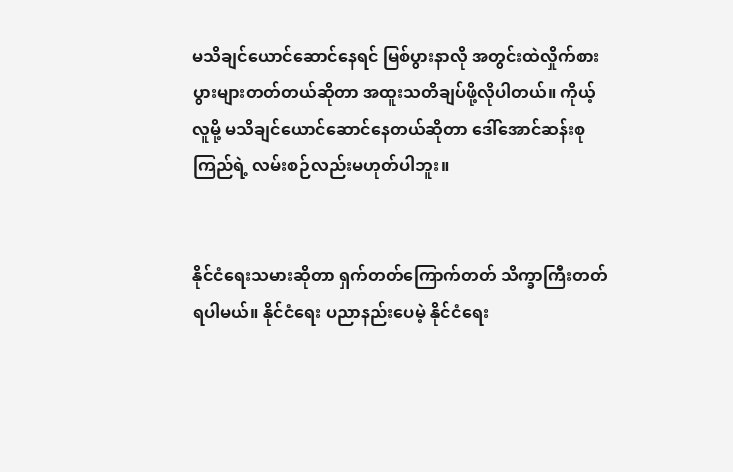မသိချင်ယောင်ဆောင်နေရင် မြစ်ပွားနာလို အတွင်းထဲလှိုက်စားပွားများတတ်တယ်ဆိုတာ အထူးသတိချပ်ဖို့လိုပါတယ်။ ကိုယ့်လူမို့ မသိချင်ယောင်ဆောင်နေတယ်ဆိုတာ ဒေါ်အောင်ဆန်းစုကြည်ရဲ့ လမ်းစဉ်လည်းမဟုတ်ပါဘူး။


နိုင်ငံရေးသမားဆိုတာ ရှက်တတ်ကြောက်တတ် သိက္ခာကြီးတတ်ရပါမယ်။ နိုင်ငံရေး ပညာနည်းပေမဲ့ နိုင်ငံရေး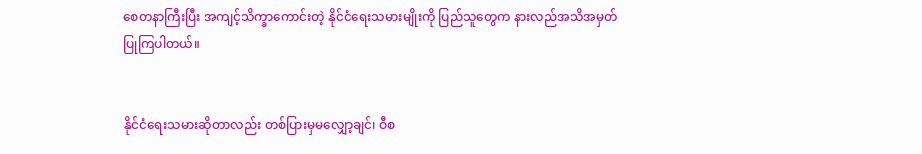စေတနာကြီးပြီး အကျင့်သိက္ခာကောင်းတဲ့ နိုင်ငံရေးသမားမျိုးကို ပြည်သူတွေက နားလည်အသိအမှတ် ပြုကြပါတယ်။


နိုင်ငံရေးသမားဆိုတာလည်း တစ်ပြားမှမလျှော့ချင်၊ ဝီစ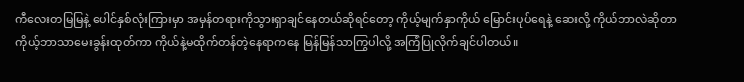ကီလေးတမြမြနဲ့ ပေါင်နှစ်လုံးကြားမှာ အမှန်တရားကိုသွားရှာချင်နေတယ်ဆိုရင်တော့ ကိုယ့်မျက်နှာကိုယ် မြောင်းပုပ်ရေနဲ့ ဆေးလို့ ကိုယ်ဘာလဲဆိုတာ ကိုယ့်ဘာသာမေးခွန်းထုတ်ကာ ကိုယ်နဲ့မထိုက်တန်တဲ့နေရာကနေ မြန်မြန်သာကြွပါလို့ အကြံပြုလိုက်ချင်ပါတယ်။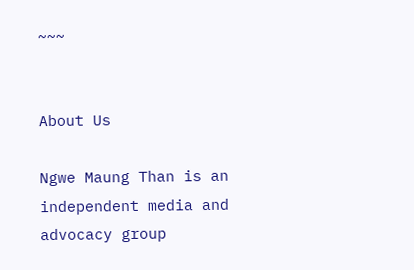~~~


About Us

Ngwe Maung Than is an independent media and advocacy group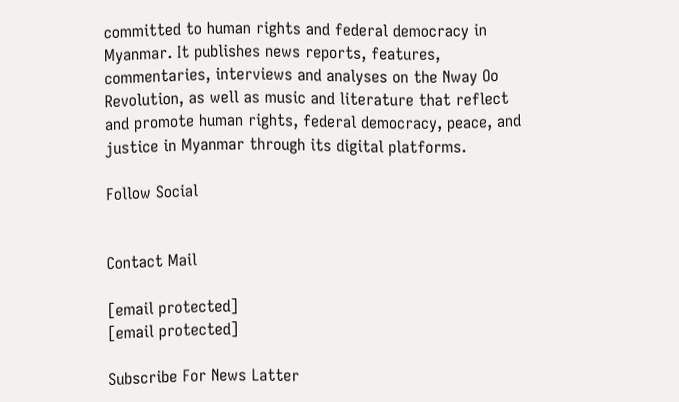committed to human rights and federal democracy in Myanmar. It publishes news reports, features, commentaries, interviews and analyses on the Nway Oo Revolution, as well as music and literature that reflect and promote human rights, federal democracy, peace, and justice in Myanmar through its digital platforms.

Follow Social


Contact Mail

[email protected]
[email protected]

Subscribe For News Latter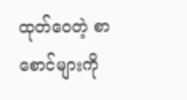ထုတ်ဝေတဲ့ စာစောင်များကို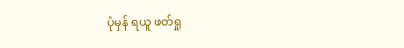ပုံမှန် ရယူ ဖတ်ရှု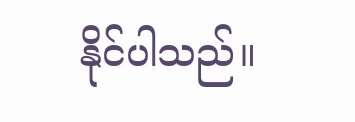နိုင်ပါသည်။